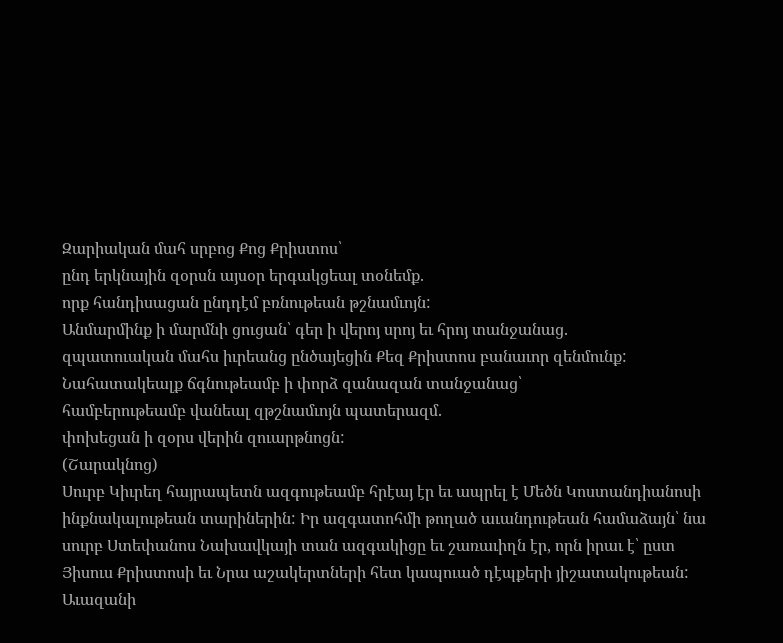Զարիական մահ սրբոց Քոց Քրիստոս՝
ընդ երկնային զօրսն այսօր երգակցեալ տօնեմք.
որք հանդիսացան ընդդէմ բռնութեան թշնամւոյն:
Անմարմինք ի մարմնի ցուցան՝ գեր ի վերոյ սրոյ եւ հրոյ տանջանաց.
զպատուական մահս իւրեանց ընծայեցին Քեզ Քրիստոս բանաւոր զենմունք:
Նահատակեալք ճգնութեամբ ի փորձ զանազան տանջանաց՝
համբերութեամբ վանեալ զթշնամւոյն պատերազմ.
փոխեցան ի զօրս վերին զուարթնոցն:
(Շարակնոց)
Սուրբ Կիւրեղ հայրապետն ազգութեամբ հրէայ էր եւ ապրել է Մեծն Կոստանդիանոսի ինքնակալութեան տարիներին: Իր ազգատոհմի թողած աւանդութեան համաձայն՝ նա սուրբ Ստեփանոս Նախավկայի տան ազգակիցը եւ շառաւիղն էր, որն իրաւ է՝ ըստ Յիսուս Քրիստոսի եւ Նրա աշակերտների հետ կապուած դէպքերի յիշատակութեան: Աւազանի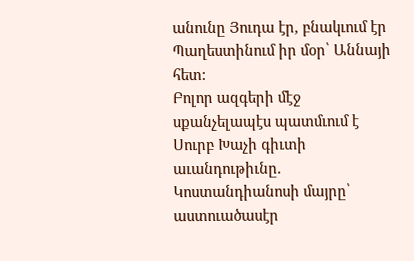անունը Յուդա էր, բնակւում էր Պաղեստինում իր մօր՝ Աննայի հետ:
Բոլոր ազգերի մէջ սքանչելապէս պատմւում է Սուրբ Խաչի գիւտի աւանդութիւնը. Կոստանդիանոսի մայրը՝ աստուածասէր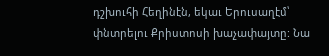դշխուհի Հեղինէն, եկաւ Երուսաղէմ՝ փնտրելու Քրիստոսի խաչափայտը: Նա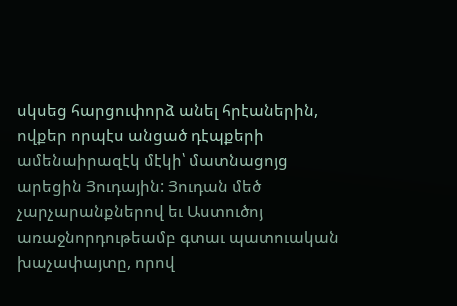սկսեց հարցուփորձ անել հրէաներին, ովքեր որպէս անցած դէպքերի ամենաիրազէկ մէկի՝ մատնացոյց արեցին Յուդային: Յուդան մեծ չարչարանքներով եւ Աստուծոյ առաջնորդութեամբ գտաւ պատուական խաչափայտը, որով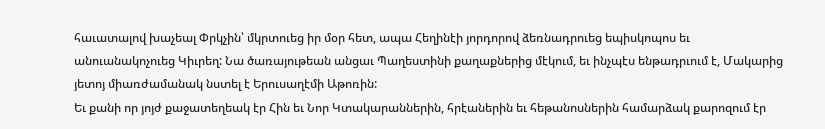հաւատալով խաչեալ Փրկչին՝ մկրտուեց իր մօր հետ, ապա Հեղինէի յորդորով ձեռնադրուեց եպիսկոպոս եւ անուանակոչուեց Կիւրեղ: Նա ծառայութեան անցաւ Պաղեստինի քաղաքներից մէկում, եւ ինչպէս ենթադրւում է, Մակարից յետոյ միառժամանակ նստել է Երուսաղէմի Աթոռին:
Եւ քանի որ յոյժ քաջատեղեակ էր Հին եւ Նոր Կտակարաններին, հրէաներին եւ հեթանոսներին համարձակ քարոզում էր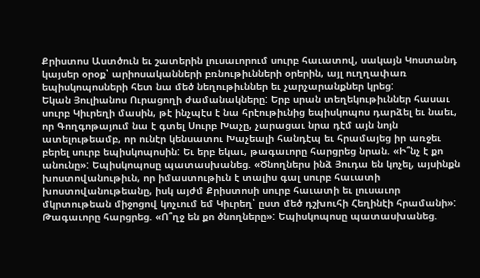Քրիստոս Աստծուն եւ շատերին լուսաւորում սուրբ հաւատով, սակայն Կոստանդ կայսեր օրօք՝ արիոսականների բռնութիւնների օրերին, այլ ուղղափառ եպիսկոպոսների հետ նա մեծ նեղութիւններ եւ չարչարանքներ կրեց:
Եկան Յուլիանոս Ուրացողի ժամանակները: Երբ սրան տեղեկութիւններ հասաւ սուրբ Կիւրեղի մասին, թէ ինչպէս է նա հրէութիւնից եպիսկոպոս դարձել եւ նաեւ, որ Գողգոթայում նա է գտել Սուրբ Խաչը, չարացաւ նրա դէմ այն նոյն ատելութեամբ, որ ունէր կենսատու Խաչեալի հանդէպ եւ հրամայեց իր առջեւ բերել սուրբ եպիսկոպոսին: Եւ երբ եկաւ, թագաւորը հարցրեց նրան. «Ի՞նչ է քո անունը»: Եպիսկոպոսը պատասխանեց. «Ծնողներս ինձ Յուդա են կոչել, այսինքն խոստովանութիւն, որ իմաստութիւն է տալիս գալ սուրբ հաւատի խոստովանութեանը, իսկ այժմ Քրիստոսի սուրբ հաւատի եւ լուսաւոր մկրտութեան միջոցով կոչւում եմ Կիւրեղ՝ ըստ մեծ դշխուհի Հեղինէի հրամանի»: Թագաւորը հարցրեց. «Ո՞ղջ են քո ծնողները»: Եպիսկոպոսը պատասխանեց.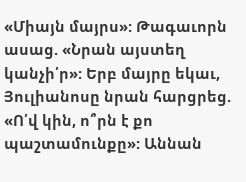«Միայն մայրս»: Թագաւորն ասաց. «Նրան այստեղ կանչի՛ր»: Երբ մայրը եկաւ, Յուլիանոսը նրան հարցրեց. «Ո՛վ կին, ո՞րն է քո պաշտամունքը»: Աննան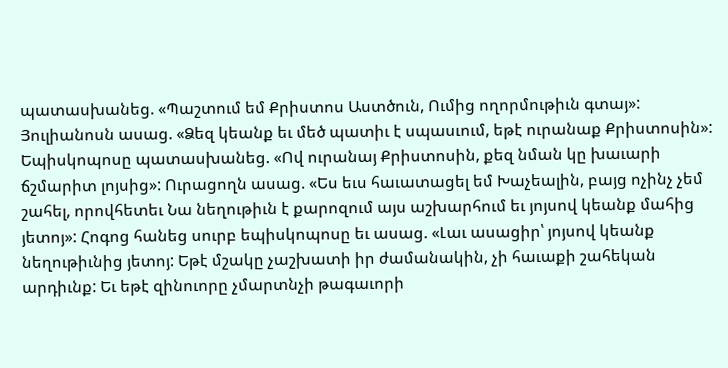պատասխանեց. «Պաշտում եմ Քրիստոս Աստծուն, Ումից ողորմութիւն գտայ»: Յուլիանոսն ասաց. «Ձեզ կեանք եւ մեծ պատիւ է սպասւում, եթէ ուրանաք Քրիստոսին»: Եպիսկոպոսը պատասխանեց. «Ով ուրանայ Քրիստոսին, քեզ նման կը խաւարի ճշմարիտ լոյսից»: Ուրացողն ասաց. «Ես եւս հաւատացել եմ Խաչեալին, բայց ոչինչ չեմ շահել, որովհետեւ Նա նեղութիւն է քարոզում այս աշխարհում եւ յոյսով կեանք մահից յետոյ»: Հոգոց հանեց սուրբ եպիսկոպոսը եւ ասաց. «Լաւ ասացիր՝ յոյսով կեանք նեղութիւնից յետոյ: Եթէ մշակը չաշխատի իր ժամանակին, չի հաւաքի շահեկան արդիւնք: Եւ եթէ զինուորը չմարտնչի թագաւորի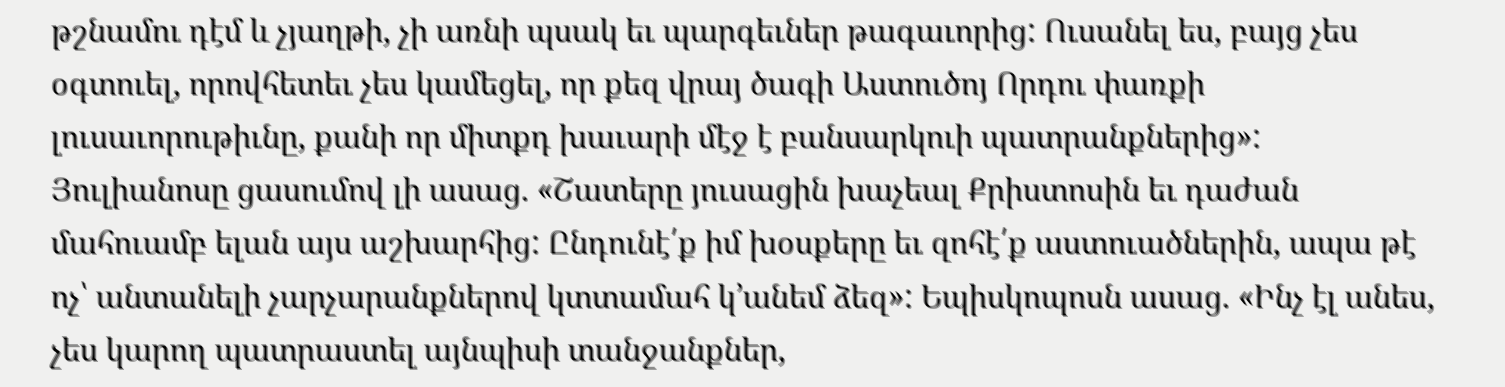թշնամու դէմ և չյաղթի, չի առնի պսակ եւ պարգեւներ թագաւորից: Ուսանել ես, բայց չես օգտուել, որովհետեւ չես կամեցել, որ քեզ վրայ ծագի Աստուծոյ Որդու փառքի լուսաւորութիւնը, քանի որ միտքդ խաւարի մէջ է բանսարկուի պատրանքներից»: Յուլիանոսը ցասումով լի ասաց. «Շատերը յուսացին խաչեալ Քրիստոսին եւ դաժան մահուամբ ելան այս աշխարհից: Ընդունէ՛ք իմ խօսքերը եւ զոհէ՛ք աստուածներին, ապա թէ ոչ՝ անտանելի չարչարանքներով կտտամահ կ՚անեմ ձեզ»: Եպիսկոպոսն ասաց. «Ինչ էլ անես, չես կարող պատրաստել այնպիսի տանջանքներ,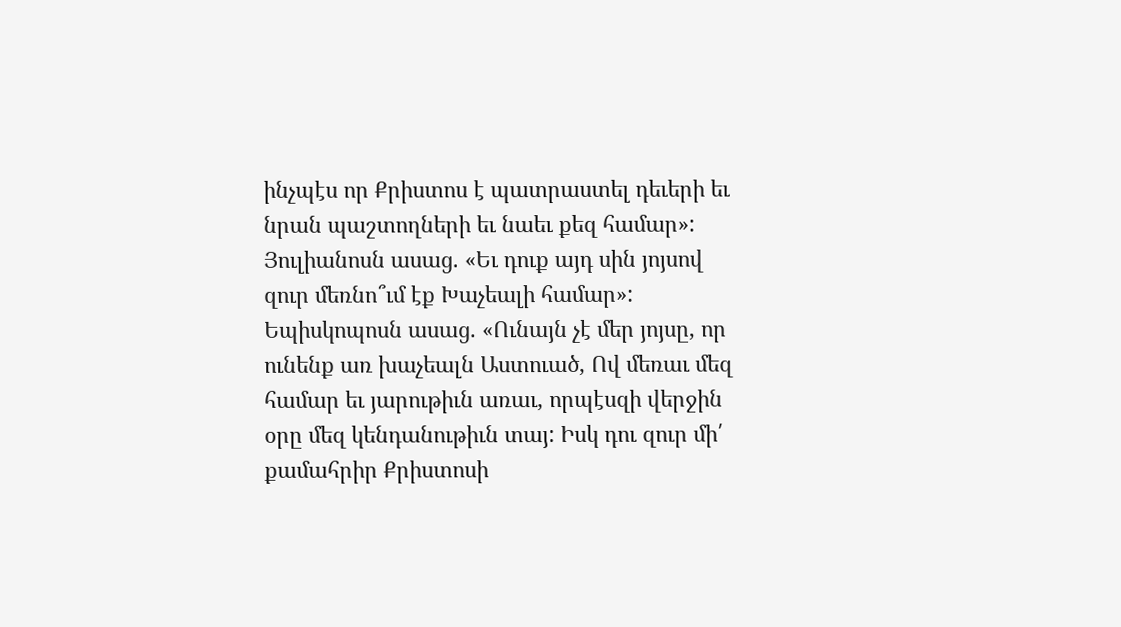ինչպէս որ Քրիստոս է պատրաստել դեւերի եւ նրան պաշտողների եւ նաեւ քեզ համար»: Յուլիանոսն ասաց. «Եւ դուք այդ սին յոյսով զուր մեռնո՞ւմ էք Խաչեալի համար»: Եպիսկոպոսն ասաց. «Ունայն չէ մեր յոյսը, որ ունենք առ խաչեալն Աստուած, Ով մեռաւ մեզ համար եւ յարութիւն առաւ, որպէսզի վերջին օրը մեզ կենդանութիւն տայ: Իսկ դու զուր մի՛ քամահրիր Քրիստոսի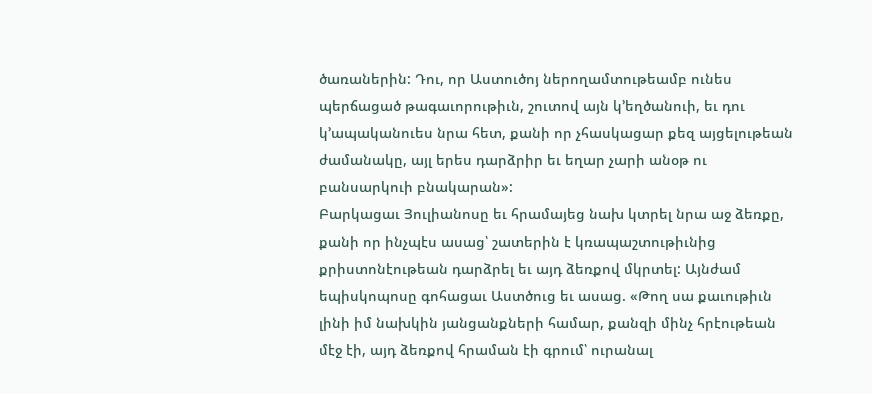ծառաներին: Դու, որ Աստուծոյ ներողամտութեամբ ունես պերճացած թագաւորութիւն, շուտով այն կ՚եղծանուի, եւ դու կ՚ապականուես նրա հետ, քանի որ չհասկացար քեզ այցելութեան ժամանակը, այլ երես դարձրիր եւ եղար չարի անօթ ու բանսարկուի բնակարան»:
Բարկացաւ Յուլիանոսը եւ հրամայեց նախ կտրել նրա աջ ձեռքը, քանի որ ինչպէս ասաց՝ շատերին է կռապաշտութիւնից քրիստոնէութեան դարձրել եւ այդ ձեռքով մկրտել: Այնժամ եպիսկոպոսը գոհացաւ Աստծուց եւ ասաց. «Թող սա քաւութիւն լինի իմ նախկին յանցանքների համար, քանզի մինչ հրէութեան մէջ էի, այդ ձեռքով հրաման էի գրում՝ ուրանալ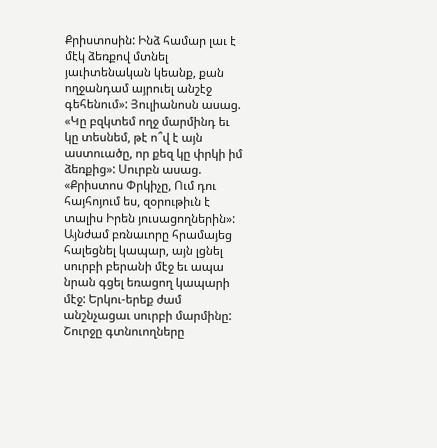Քրիստոսին: Ինձ համար լաւ է մէկ ձեռքով մտնել յաւիտենական կեանք, քան ողջանդամ այրուել անշէջ գեհենում»: Յուլիանոսն ասաց. «Կը բզկտեմ ողջ մարմինդ եւ կը տեսնեմ, թէ ո՞վ է այն աստուածը, որ քեզ կը փրկի իմ ձեռքից»: Սուրբն ասաց. «Քրիստոս Փրկիչը, Ում դու հայհոյում ես, զօրութիւն է տալիս Իրեն յուսացողներին»:
Այնժամ բռնաւորը հրամայեց հալեցնել կապար, այն լցնել սուրբի բերանի մէջ եւ ապա նրան գցել եռացող կապարի մէջ: Երկու-երեք ժամ անշնչացաւ սուրբի մարմինը: Շուրջը գտնուողները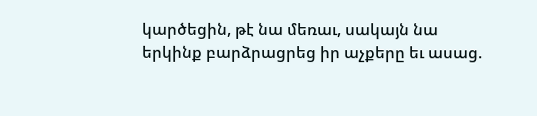կարծեցին, թէ նա մեռաւ, սակայն նա երկինք բարձրացրեց իր աչքերը եւ ասաց.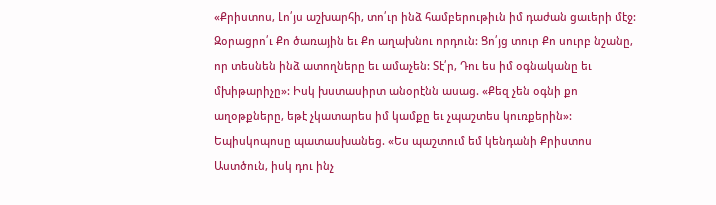«Քրիստոս, Լո՛յս աշխարհի, տո՛ւր ինձ համբերութիւն իմ դաժան ցաւերի մէջ: Զօրացրո՛ւ Քո ծառային եւ Քո աղախնու որդուն: Ցո՛յց տուր Քո սուրբ նշանը, որ տեսնեն ինձ ատողները եւ ամաչեն: Տէ՛ր, Դու ես իմ օգնականը եւ մխիթարիչը»: Իսկ խստասիրտ անօրէնն ասաց. «Քեզ չեն օգնի քո աղօթքները, եթէ չկատարես իմ կամքը եւ չպաշտես կուռքերին»: Եպիսկոպոսը պատասխանեց. «Ես պաշտում եմ կենդանի Քրիստոս Աստծուն, իսկ դու ինչ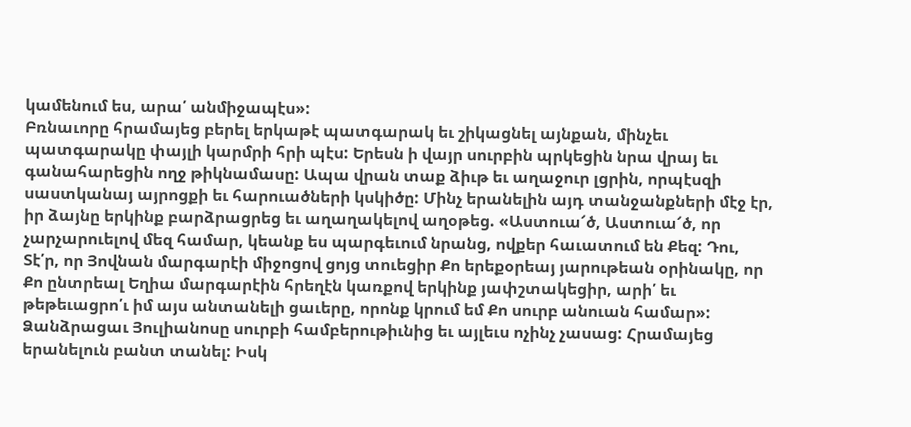կամենում ես, արա՛ անմիջապէս»:
Բռնաւորը հրամայեց բերել երկաթէ պատգարակ եւ շիկացնել այնքան, մինչեւ պատգարակը փայլի կարմրի հրի պէս: Երեսն ի վայր սուրբին պրկեցին նրա վրայ եւ գանահարեցին ողջ թիկնամասը: Ապա վրան տաք ձիւթ եւ աղաջուր լցրին, որպէսզի սաստկանայ այրոցքի եւ հարուածների կսկիծը: Մինչ երանելին այդ տանջանքների մէջ էր, իր ձայնը երկինք բարձրացրեց եւ աղաղակելով աղօթեց. «Աստուա՜ծ, Աստուա՜ծ, որ չարչարուելով մեզ համար, կեանք ես պարգեւում նրանց, ովքեր հաւատում են Քեզ: Դու, Տէ՛ր, որ Յովնան մարգարէի միջոցով ցոյց տուեցիր Քո երեքօրեայ յարութեան օրինակը, որ Քո ընտրեալ Եղիա մարգարէին հրեղէն կառքով երկինք յափշտակեցիր, արի՛ եւ թեթեւացրո՛ւ իմ այս անտանելի ցաւերը, որոնք կրում եմ Քո սուրբ անուան համար»:
Ձանձրացաւ Յուլիանոսը սուրբի համբերութիւնից եւ այլեւս ոչինչ չասաց: Հրամայեց երանելուն բանտ տանել: Իսկ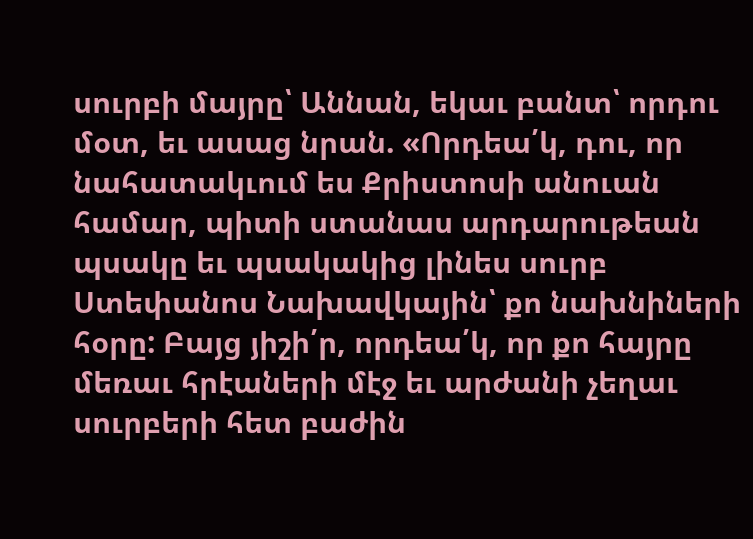սուրբի մայրը՝ Աննան, եկաւ բանտ՝ որդու մօտ, եւ ասաց նրան. «Որդեա՛կ, դու, որ նահատակւում ես Քրիստոսի անուան համար, պիտի ստանաս արդարութեան պսակը եւ պսակակից լինես սուրբ Ստեփանոս Նախավկային՝ քո նախնիների հօրը: Բայց յիշի՛ր, որդեա՛կ, որ քո հայրը մեռաւ հրէաների մէջ եւ արժանի չեղաւ սուրբերի հետ բաժին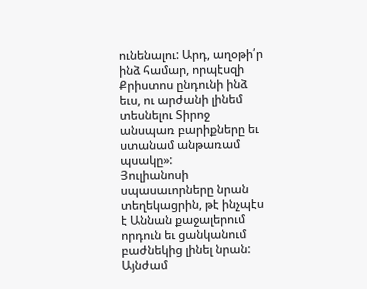ունենալու: Արդ, աղօթի՛ր ինձ համար, որպէսզի Քրիստոս ընդունի ինձ եւս, ու արժանի լինեմ տեսնելու Տիրոջ անսպառ բարիքները եւ ստանամ անթառամ պսակը»:
Յուլիանոսի սպասաւորները նրան տեղեկացրին, թէ ինչպէս է Աննան քաջալերում որդուն եւ ցանկանում բաժնեկից լինել նրան: Այնժամ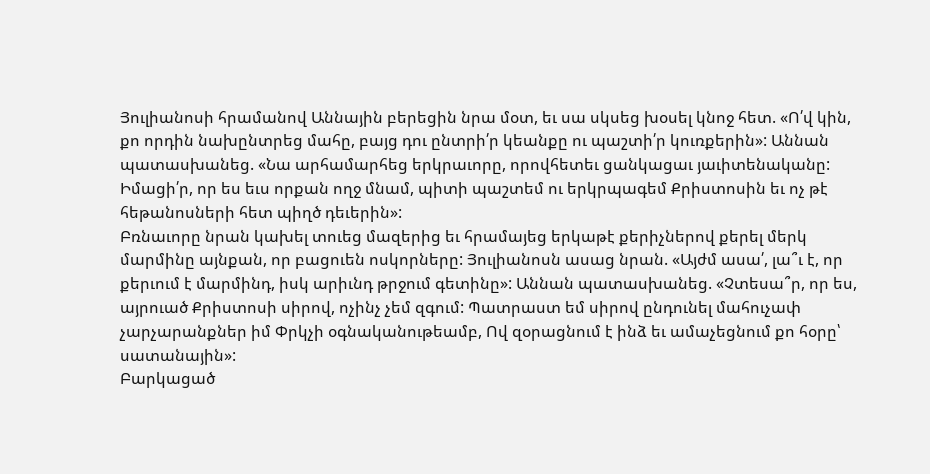Յուլիանոսի հրամանով Աննային բերեցին նրա մօտ, եւ սա սկսեց խօսել կնոջ հետ. «Ո՛վ կին, քո որդին նախընտրեց մահը, բայց դու ընտրի՛ր կեանքը ու պաշտի՛ր կուռքերին»: Աննան պատասխանեց. «Նա արհամարհեց երկրաւորը, որովհետեւ ցանկացաւ յաւիտենականը: Իմացի՛ր, որ ես եւս որքան ողջ մնամ, պիտի պաշտեմ ու երկրպագեմ Քրիստոսին եւ ոչ թէ հեթանոսների հետ պիղծ դեւերին»:
Բռնաւորը նրան կախել տուեց մազերից եւ հրամայեց երկաթէ քերիչներով քերել մերկ մարմինը այնքան, որ բացուեն ոսկորները: Յուլիանոսն ասաց նրան. «Այժմ ասա՛, լա՞ւ է, որ քերւում է մարմինդ, իսկ արիւնդ թրջում գետինը»: Աննան պատասխանեց. «Չտեսա՞ր, որ ես, այրուած Քրիստոսի սիրով, ոչինչ չեմ զգում: Պատրաստ եմ սիրով ընդունել մահուչափ չարչարանքներ իմ Փրկչի օգնականութեամբ, Ով զօրացնում է ինձ եւ ամաչեցնում քո հօրը՝ սատանային»:
Բարկացած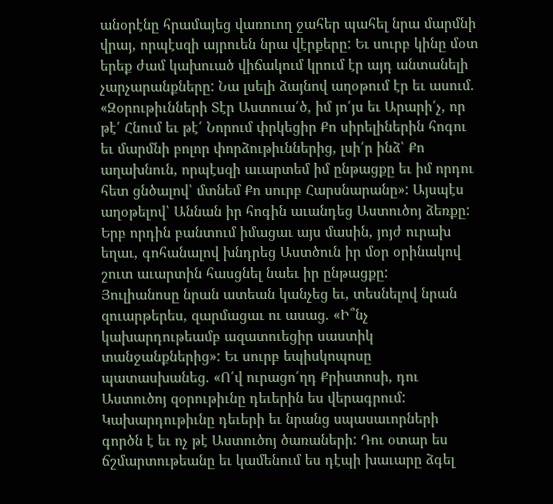անօրէնը հրամայեց վառուող ջահեր պահել նրա մարմնի վրայ, որպէսզի այրուեն նրա վէրքերը: Եւ սուրբ կինը մօտ երեք ժամ կախուած վիճակում կրում էր այդ անտանելի չարչարանքները: Նա լսելի ձայնով աղօթում էր եւ ասում. «Զօրութիւնների Տէր Աստուա՛ծ, իմ յո՛յս եւ Արարի՛չ, որ թէ՛ Հնում եւ թէ՛ Նորում փրկեցիր Քո սիրելիներին հոգու եւ մարմնի բոլոր փորձութիւններից, լսի՛ր ինձ՝ Քո աղախնուն, որպէսզի աւարտեմ իմ ընթացքը եւ իմ որդու հետ ցնծալով՝ մտնեմ Քո սուրբ Հարսնարանը»: Այսպէս աղօթելով՝ Աննան իր հոգին աւանդեց Աստուծոյ ձեռքը:
Երբ որդին բանտում իմացաւ այս մասին, յոյժ ուրախ եղաւ, գոհանալով խնդրեց Աստծուն իր մօր օրինակով շուտ աւարտին հասցնել նաեւ իր ընթացքը:
Յուլիանոսը նրան ատեան կանչեց եւ, տեսնելով նրան զուարթերես, զարմացաւ ու ասաց. «Ի՞նչ կախարդութեամբ ազատուեցիր սաստիկ տանջանքներից»: Եւ սուրբ եպիսկոպոսը պատասխանեց. «Ո՛վ ուրացո՛ղդ Քրիստոսի, դու Աստուծոյ զօրութիւնը դեւերին ես վերագրում: Կախարդութիւնը դեւերի եւ նրանց սպասաւորների գործն է եւ ոչ թէ Աստուծոյ ծառաների: Դու օտար ես ճշմարտութեանը եւ կամենում ես դէպի խաւարը ձգել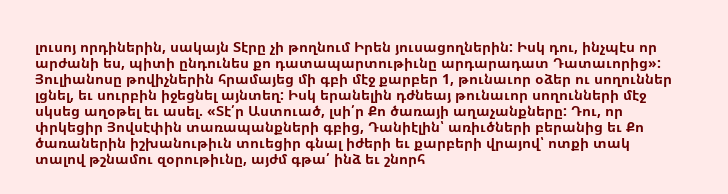լուսոյ որդիներին, սակայն Տէրը չի թողնում Իրեն յուսացողներին: Իսկ դու, ինչպէս որ արժանի ես, պիտի ընդունես քո դատապարտութիւնը արդարադատ Դատաւորից»:
Յուլիանոսը թովիչներին հրամայեց մի գբի մէջ քարբեր 1, թունաւոր օձեր ու սողուններ լցնել, եւ սուրբին իջեցնել այնտեղ: Իսկ երանելին դժնեայ թունաւոր սողունների մէջ սկսեց աղօթել եւ ասել. «Տէ՛ր Աստուած, լսի՛ր Քո ծառայի աղաչանքները: Դու, որ փրկեցիր Յովսէփին տառապանքների գբից, Դանիէլին՝ առիւծների բերանից եւ Քո ծառաներին իշխանութիւն տուեցիր գնալ իժերի եւ քարբերի վրայով՝ ոտքի տակ տալով թշնամու զօրութիւնը, այժմ գթա՛ ինձ եւ շնորհ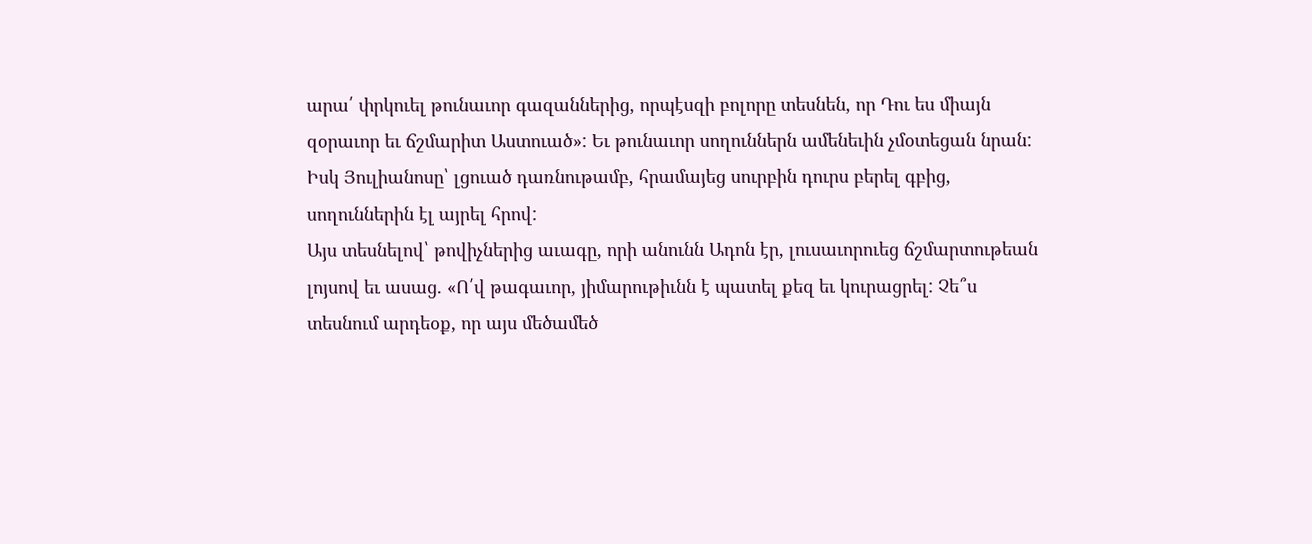արա՛ փրկուել թունաւոր գազաններից, որպէսզի բոլորը տեսնեն, որ Դու ես միայն զօրաւոր եւ ճշմարիտ Աստուած»: Եւ թունաւոր սողուններն ամենեւին չմօտեցան նրան: Իսկ Յուլիանոսը՝ լցուած դառնութամբ, հրամայեց սուրբին դուրս բերել գբից, սողուններին էլ այրել հրով:
Այս տեսնելով՝ թովիչներից աւագը, որի անունն Ադոն էր, լուսաւորուեց ճշմարտութեան լոյսով եւ ասաց. «Ո՛վ թագաւոր, յիմարութիւնն է պատել քեզ եւ կուրացրել: Չե՞ս տեսնում արդեօք, որ այս մեծամեծ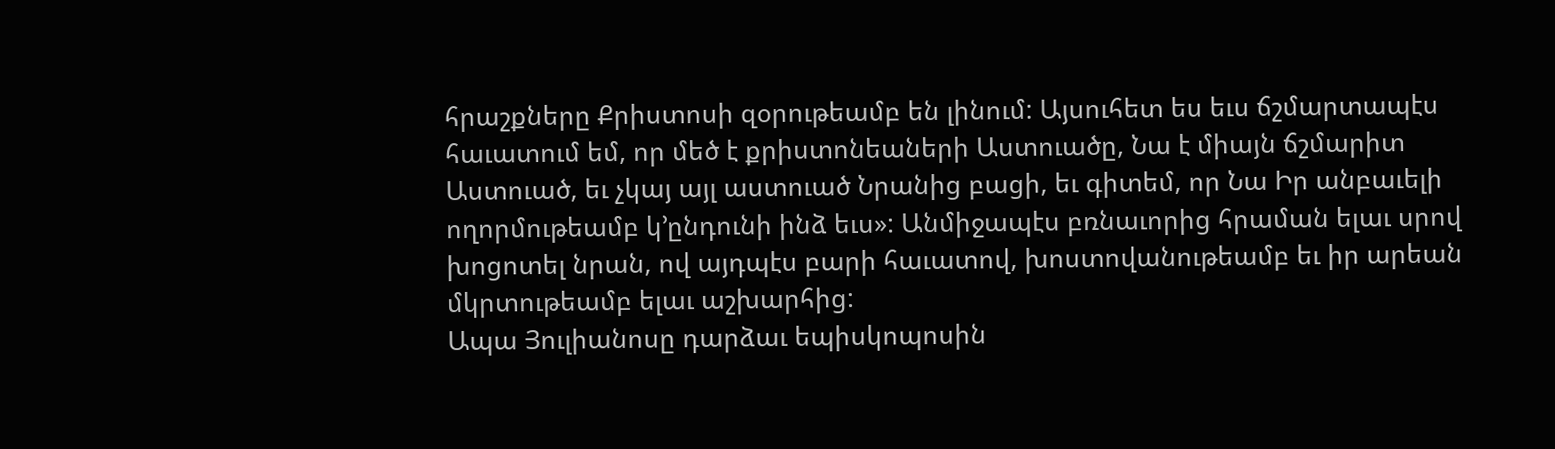հրաշքները Քրիստոսի զօրութեամբ են լինում: Այսուհետ ես եւս ճշմարտապէս հաւատում եմ, որ մեծ է քրիստոնեաների Աստուածը, Նա է միայն ճշմարիտ Աստուած, եւ չկայ այլ աստուած Նրանից բացի, եւ գիտեմ, որ Նա Իր անբաւելի ողորմութեամբ կ՚ընդունի ինձ եւս»: Անմիջապէս բռնաւորից հրաման ելաւ սրով խոցոտել նրան, ով այդպէս բարի հաւատով, խոստովանութեամբ եւ իր արեան մկրտութեամբ ելաւ աշխարհից:
Ապա Յուլիանոսը դարձաւ եպիսկոպոսին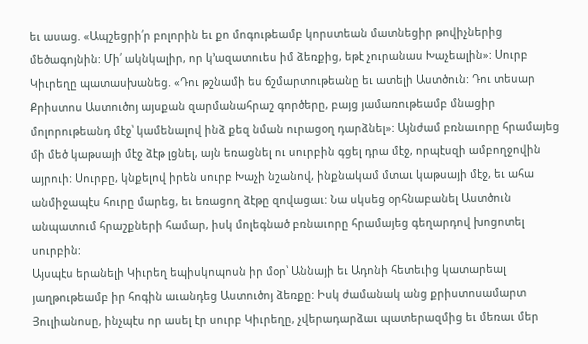եւ ասաց. «Ապշեցրի՛ր բոլորին եւ քո մոգութեամբ կորստեան մատնեցիր թովիչներից մեծագոյնին: Մի՛ ակնկալիր, որ կ՚ազատուես իմ ձեռքից, եթէ չուրանաս Խաչեալին»: Սուրբ Կիւրեղը պատասխանեց. «Դու թշնամի ես ճշմարտութեանը եւ ատելի Աստծուն: Դու տեսար Քրիստոս Աստուծոյ այսքան զարմանահրաշ գործերը, բայց յամառութեամբ մնացիր մոլորութեանդ մէջ՝ կամենալով ինձ քեզ նման ուրացօղ դարձնել»: Այնժամ բռնաւորը հրամայեց մի մեծ կաթսայի մէջ ձէթ լցնել, այն եռացնել ու սուրբին գցել դրա մէջ, որպէսզի ամբողջովին այրուի: Սուրբը, կնքելով իրեն սուրբ Խաչի նշանով, ինքնակամ մտաւ կաթսայի մէջ, եւ ահա անմիջապէս հուրը մարեց, եւ եռացող ձէթը զովացաւ: Նա սկսեց օրհնաբանել Աստծուն անպատում հրաշքների համար, իսկ մոլեգնած բռնաւորը հրամայեց գեղարդով խոցոտել սուրբին:
Այսպէս երանելի Կիւրեղ եպիսկոպոսն իր մօր՝ Աննայի եւ Ադոնի հետեւից կատարեալ յաղթութեամբ իր հոգին աւանդեց Աստուծոյ ձեռքը: Իսկ ժամանակ անց քրիստոսամարտ Յուլիանոսը, ինչպէս որ ասել էր սուրբ Կիւրեղը, չվերադարձաւ պատերազմից եւ մեռաւ մեր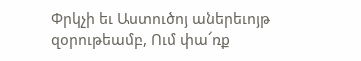Փրկչի եւ Աստուծոյ աներեւոյթ զօրութեամբ, Ում փա՜ռք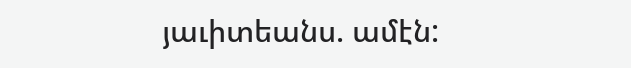յաւիտեանս. ամէն: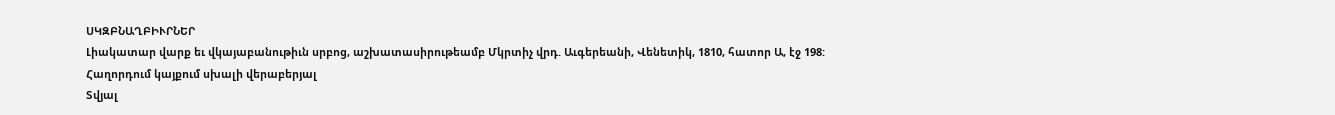ՍԿԶԲՆԱՂԲԻՒՐՆԵՐ
Լիակատար վարք եւ վկայաբանութիւն սրբոց, աշխատասիրութեամբ Մկրտիչ վրդ. Աւգերեանի, Վենետիկ, 1810, հատոր Ա, էջ 198:
Հաղորդում կայքում սխալի վերաբերյալ
Տվյալ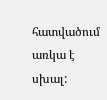հատվածում առկա է սխալ: